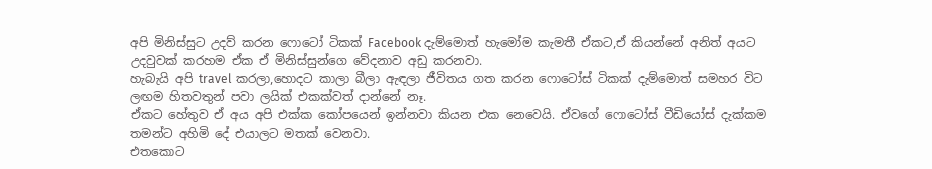අපි මිනිස්සුට උදව් කරන ෆොටෝ ටිකක් Facebook දැම්මොත් හැමෝම කැමතී ඒකට,ඒ කියන්නේ අනිත් අයට උදවුවක් කරහම ඒක ඒ මිනිස්සුන්ගෙ වේදනාව අඩු කරනවා.
හැබැයි අපි travel කරලා,හොදට කාලා බීලා ඇඳලා ජීවිතය ගත කරන ෆොටෝස් ටිකක් දැම්මොත් සමහර විට ලඟම හිතවතුන් පවා ලයික් එකක්වත් දාන්නේ නෑ.
ඒකට හේතුව ඒ අය අපි එක්ක කෝපයෙන් ඉන්නවා කියන එක නෙවෙයි. ඒවගේ ෆොටෝස් වීඩියෝස් දැක්කම තමන්ට අහිමි දේ එයාලට මතක් වෙනවා.
එතකොට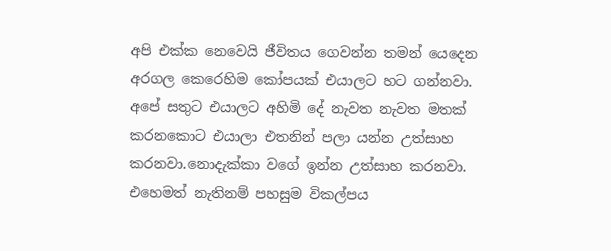අපි එක්ක නෙවෙයි ජීවිතය ගෙවන්න තමන් යෙදෙන අරගල කෙරෙහිම කෝපයක් එයාලට හට ගන්නවා.
අපේ සතුට එයාලට අහිමි දේ නැවත නැවත මතක් කරනකොට එයාලා එතනින් පලා යන්න උත්සාහ කරනවා.නොදැක්කා වගේ ඉන්න උත්සාහ කරනවා.
එහෙමත් නැතිනම් පහසුම විකල්පය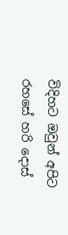විදිහට ඔවුන් අපිට රහසේ හරි දොස්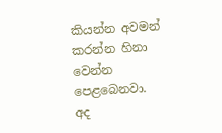කියන්න අවමන් කරන්න හිනා වෙන්න පෙළබෙනවා.
අද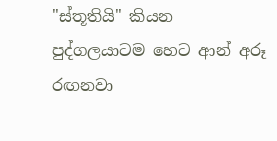"ස්තූතියි" කියන පුද්ගලයාටම හෙට ආන් අරූ රඟනවා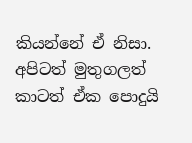කියන්නේ ඒ නිසා.
අපිටත් මුතුගලත් කාටත් ඒක පොදුයි